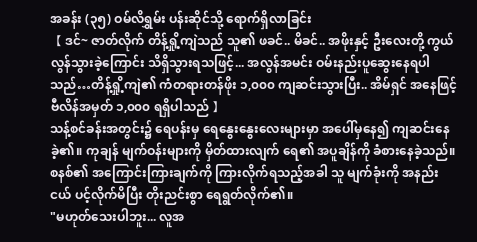အခန်း (၃၅) ဝမ်လိရွှမ်း ပန်းဆိုင်သို့ ရောက်ရှိလာခြင်း
【 ဒင်~ ဇာတ်လိုက် တိန့်ရှို့ကျဲသည် သူ၏ ဖခင်.. မိခင်.. အဖိုးနှင့် ဦးလေးတို့ ကွယ်လွန်သွားခဲ့ကြောင်း သိရှိသွားရသဖြင့်... အလွန်အမင်း ဝမ်းနည်းပူဆွေးနေရပါသည်…တိန့်ရှို့ကျဲ၏ ကံတရားတန်ဖိုး ၁,၀၀၀ ကျဆင်းသွားပြီး.. အိမ်ရှင် အနေဖြင့် ဗီလိန်အမှတ် ၁,၀၀၀ ရရှိပါသည် 】
သန့်စင်ခန်းအတွင်း၌ ရေပန်းမှ ရေနွေးနွေးလေးများမှာ အပေါ်မှနေ၍ ကျဆင်းနေခဲ့၏။ ကုချန် မျက်ဝန်းများကို မှိတ်ထားလျက် ရေ၏ အပူချိန်ကို ခံစားနေခဲ့သည်။
စနစ်၏ အကြောင်းကြားချက်ကို ကြားလိုက်ရသည့်အခါ သူ မျက်ခုံးကို အနည်းငယ် ပင့်လိုက်မိပြီး တိုးညင်းစွာ ရေရွတ်လိုက်၏။
"မဟုတ်သေးပါဘူး... လူအ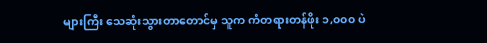များကြီး သေဆုံးသွားတာတောင်မှ သူက ကံတရားတန်ဖိုး ၁,၀၀၀ ပဲ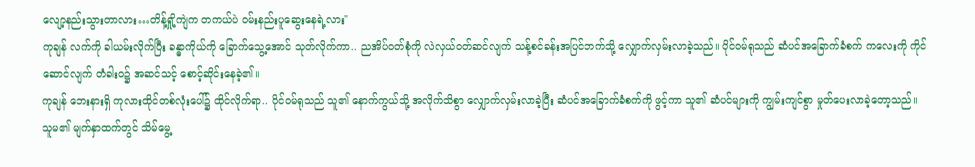လျော့နည်းသွားတာလား…တိန့်ရှို့ကျဲက တကယ်ပဲ ဝမ်းနည်းပူဆွေးနေရဲ့လား"
ကုချန် လက်ကို ခါယမ်းလိုက်ပြီး ခန္ဓာကိုယ်ကို ခြောက်သွေ့အောင် သုတ်လိုက်ကာ.. ညအိပ်ဝတ်စုံကို လဲလှယ်ဝတ်ဆင်လျက် သန့်စင်ခန်းအပြင်ဘက်သို့ လျှောက်လှမ်းလာခဲ့သည်။ ပိုင်ဝမ်ရုသည် ဆံပင်အခြောက်ခံစက် ကလေးကို ကိုင်ဆောင်လျက် တံခါးဝ၌ အဆင်သင့် စောင့်ဆိုင်းနေခဲ့၏။
ကုချန် ဘေးနားရှိ ကုလားထိုင်တစ်လုံးပေါ်၌ ထိုင်လိုက်ရာ.. ပိုင်ဝမ်ရုသည် သူ၏ နောက်ကွယ်သို့ အလိုက်သိစွာ လျှောက်လှမ်းလာခဲ့ပြီး ဆံပင်အခြောက်ခံစက်ကို ဖွင့်ကာ သူ၏ ဆံပင်များကို ကျွမ်းကျင်စွာ မှုတ်ပေးလာခဲ့တော့သည်။
သူမ၏ မျက်နှာထက်တွင် သိမ်မွေ့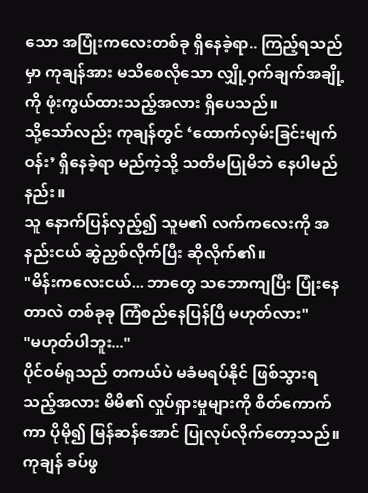သော အပြုံးကလေးတစ်ခု ရှိနေခဲ့ရာ.. ကြည့်ရသည်မှာ ကုချန်အား မသိစေလိုသော လျှို့ဝှက်ချက်အချို့ကို ဖုံးကွယ်ထားသည့်အလား ရှိပေသည်။
သို့သော်လည်း ကုချန်တွင် ‘ထောက်လှမ်းခြင်းမျက်ဝန်း’ ရှိနေခဲ့ရာ မည်ကဲ့သို့ သတိမပြုမိဘဲ နေပါမည်နည်း။
သူ နောက်ပြန်လှည့်၍ သူမ၏ လက်ကလေးကို အနည်းငယ် ဆွဲညှစ်လိုက်ပြီး ဆိုလိုက်၏။
"မိန်းကလေးငယ်... ဘာတွေ သဘောကျပြီး ပြုံးနေတာလဲ တစ်ခုခု ကြံစည်နေပြန်ပြီ မဟုတ်လား"
"မဟုတ်ပါဘူး..."
ပိုင်ဝမ်ရုသည် တကယ်ပဲ မခံမရပ်နိုင် ဖြစ်သွားရသည့်အလား မိမိ၏ လှုပ်ရှားမှုများကို စိတ်ကောက်ကာ ပိုမို၍ မြန်ဆန်အောင် ပြုလုပ်လိုက်တော့သည်။ ကုချန် ခပ်ဖွ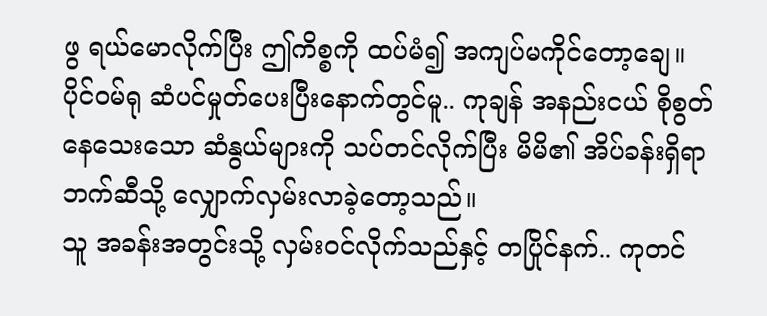ဖွ ရယ်မောလိုက်ပြီး ဤကိစ္စကို ထပ်မံ၍ အကျပ်မကိုင်တော့ချေ။
ပိုင်ဝမ်ရု ဆံပင်မှုတ်ပေးပြီးနောက်တွင်မူ.. ကုချန် အနည်းငယ် စိုစွတ်နေသေးသော ဆံနွယ်များကို သပ်တင်လိုက်ပြီး မိမိ၏ အိပ်ခန်းရှိရာ ဘက်ဆီသို့ လျှောက်လှမ်းလာခဲ့တော့သည်။
သူ အခန်းအတွင်းသို့ လှမ်းဝင်လိုက်သည်နှင့် တပြိုင်နက်.. ကုတင်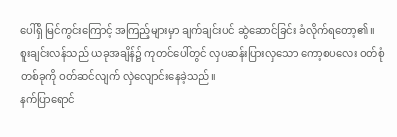ပေါ်ရှိ မြင်ကွင်းကြောင့် အကြည့်များမှာ ချက်ချင်းပင် ဆွဲဆောင်ခြင်း ခံလိုက်ရတော့၏။
စူးချင်းလန်သည် ယခုအချိန်၌ ကုတင်ပေါ်တွင် လှပဆန်းပြားလှသော ကော့စပလေး ဝတ်စုံတစ်ခုကို ဝတ်ဆင်လျက် လှဲလျောင်းနေခဲ့သည်။
နက်ပြာရောင်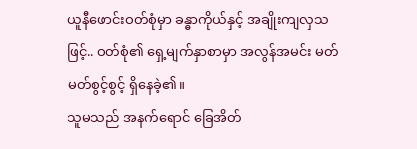ယူနီဖောင်းဝတ်စုံမှာ ခန္ဓာကိုယ်နှင့် အချိုးကျလှသဖြင့်.. ဝတ်စုံ၏ ရှေ့မျက်နှာစာမှာ အလွန်အမင်း မတ်မတ်စွင့်စွင့် ရှိနေခဲ့၏။
သူမသည် အနက်ရောင် ခြေအိတ်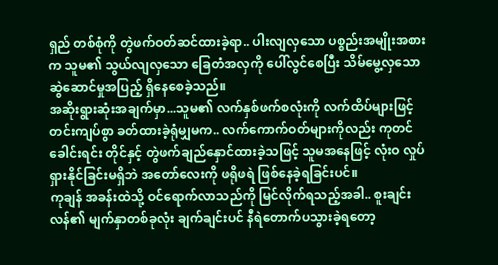ရှည် တစ်စုံကို တွဲဖက်ဝတ်ဆင်ထားခဲ့ရာ.. ပါးလျလှသော ပစ္စည်းအမျိုးအစားက သူမ၏ သွယ်လျလှသော ခြေတံအလှကို ပေါ်လွင်စေပြီး သိမ်မွေ့လှသော ဆွဲဆောင်မှုအပြည့် ရှိနေစေခဲ့သည်။
အဆိုးရွားဆုံးအချက်မှာ...သူမ၏ လက်နှစ်ဖက်စလုံးကို လက်ထိပ်များဖြင့် တင်းကျပ်စွာ ခတ်ထားခဲ့ရုံမျှမက.. လက်ကောက်ဝတ်များကိုလည်း ကုတင်ခေါင်းရင်း တိုင်နှင့် တွဲဖက်ချည်နှောင်ထားခဲ့သဖြင့် သူမအနေဖြင့် လုံးဝ လှုပ်ရှားနိုင်ခြင်းမရှိဘဲ အတော်လေးကို ဖရိုဖရဲ ဖြစ်နေခဲ့ရခြင်းပင်။
ကုချန် အခန်းထဲသို့ ဝင်ရောက်လာသည်ကို မြင်လိုက်ရသည့်အခါ.. စူးချင်းလန်၏ မျက်နှာတစ်ခုလုံး ချက်ချင်းပင် နီရဲတောက်ပသွားခဲ့ရတော့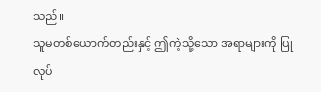သည်။
သူမတစ်ယောက်တည်းနှင့် ဤကဲ့သို့သော အရာများကို ပြုလုပ်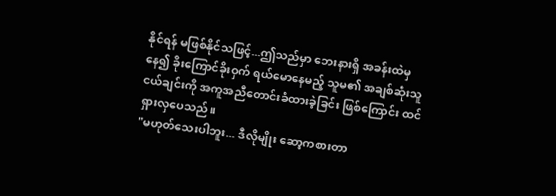နိုင်ရန် မဖြစ်နိုင်သဖြင့်...ဤသည်မှာ ဘေးနားရှိ အခန်းထဲမှနေ၍ ခိုးကြောင်ခိုးဝှက် ရယ်မောနေမည့် သူမ၏ အချစ်ဆုံးသူငယ်ချင်းကို အကူအညီတောင်းခံထားခဲ့ခြင်း ဖြစ်ကြောင်း ထင်ရှားလှပေသည်။
"မဟုတ်သေးပါဘူး... ဒီလိုမျိုး ဆော့ကစားတာ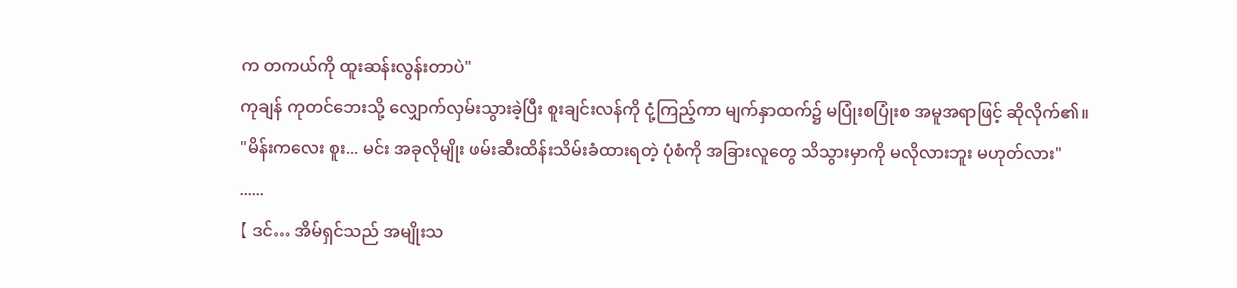က တကယ်ကို ထူးဆန်းလွန်းတာပဲ"
ကုချန် ကုတင်ဘေးသို့ လျှောက်လှမ်းသွားခဲ့ပြီး စူးချင်းလန်ကို ငုံ့ကြည့်ကာ မျက်နှာထက်၌ မပြုံးစပြုံးစ အမူအရာဖြင့် ဆိုလိုက်၏။
"မိန်းကလေး စူး... မင်း အခုလိုမျိုး ဖမ်းဆီးထိန်းသိမ်းခံထားရတဲ့ ပုံစံကို အခြားလူတွေ သိသွားမှာကို မလိုလားဘူး မဟုတ်လား"
......
【 ဒင်… အိမ်ရှင်သည် အမျိုးသ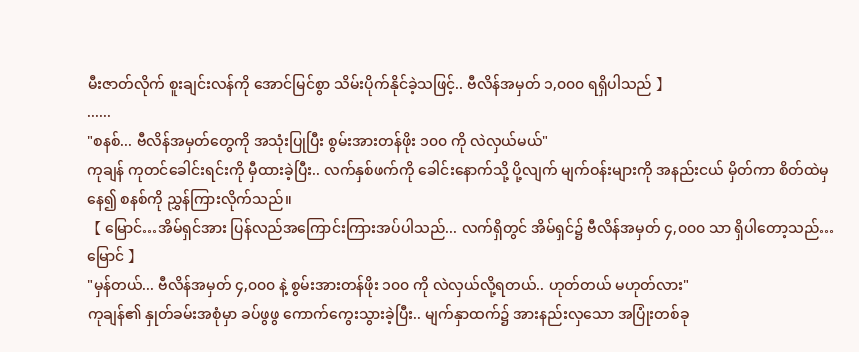မီးဇာတ်လိုက် စူးချင်းလန်ကို အောင်မြင်စွာ သိမ်းပိုက်နိုင်ခဲ့သဖြင့်.. ဗီလိန်အမှတ် ၁,၀၀၀ ရရှိပါသည် 】
......
"စနစ်... ဗီလိန်အမှတ်တွေကို အသုံးပြုပြီး စွမ်းအားတန်ဖိုး ၁၀၀ ကို လဲလှယ်မယ်"
ကုချန် ကုတင်ခေါင်းရင်းကို မှီထားခဲ့ပြီး.. လက်နှစ်ဖက်ကို ခေါင်းနောက်သို့ ပို့လျက် မျက်ဝန်းများကို အနည်းငယ် မှိတ်ကာ စိတ်ထဲမှနေ၍ စနစ်ကို ညွှန်ကြားလိုက်သည်။
【 မြောင်…အိမ်ရှင်အား ပြန်လည်အကြောင်းကြားအပ်ပါသည်... လက်ရှိတွင် အိမ်ရှင်၌ ဗီလိန်အမှတ် ၄,၀၀၀ သာ ရှိပါတော့သည်…မြောင် 】
"မှန်တယ်... ဗီလိန်အမှတ် ၄,၀၀၀ နဲ့ စွမ်းအားတန်ဖိုး ၁၀၀ ကို လဲလှယ်လို့ရတယ်.. ဟုတ်တယ် မဟုတ်လား"
ကုချန်၏ နှုတ်ခမ်းအစုံမှာ ခပ်ဖွဖွ ကောက်ကွေးသွားခဲ့ပြီး.. မျက်နှာထက်၌ အားနည်းလှသော အပြုံးတစ်ခု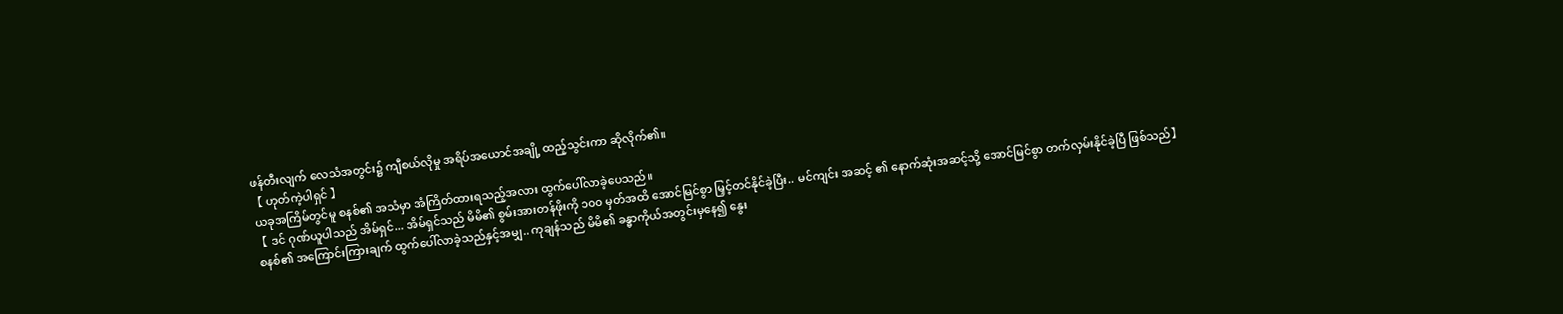ဖန်တီးလျက် လေသံအတွင်း၌ ကျီစယ်လိုမှု အရိပ်အယောင်အချို့ ထည့်သွင်းကာ ဆိုလိုက်၏။
【 ဟုတ်ကဲ့ပါရှင် 】
ယခုအကြိမ်တွင်မူ စနစ်၏ အသံမှာ အံကြိတ်ထားရသည့်အလား ထွက်ပေါ်လာခဲ့ပေသည်။
【 ဒင် ဂုဏ်ယူပါသည် အိမ်ရှင်... အိမ်ရှင်သည် မိမိ၏ စွမ်းအားတန်ဖိုးကို ၁၀၀ မှတ်အထိ အောင်မြင်စွာ မြှင့်တင်နိုင်ခဲ့ပြီး.. မင်ကျင်း အဆင့် ၏ နောက်ဆုံးအဆင့်သို့ အောင်မြင်စွာ တက်လှမ်းနိုင်ခဲ့ပြီ ဖြစ်သည်】
စနစ်၏ အကြောင်းကြားချက် ထွက်ပေါ်လာခဲ့သည်နှင့်အမျှ.. ကုချန်သည် မိမိ၏ ခန္ဓာကိုယ်အတွင်းမှနေ၍ နွေး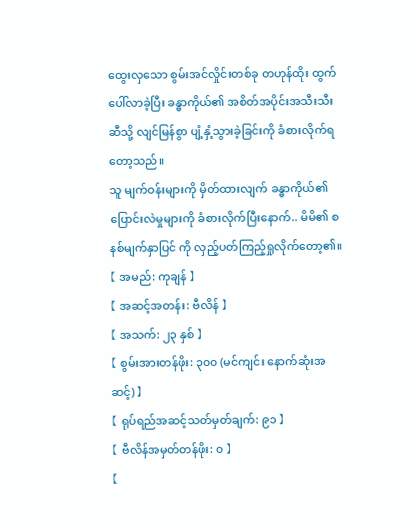ထွေးလှသော စွမ်းအင်လှိုင်းတစ်ခု တဟုန်ထိုး ထွက်ပေါ်လာခဲ့ပြီး ခန္ဓာကိုယ်၏ အစိတ်အပိုင်းအသီးသီးဆီသို့ လျင်မြန်စွာ ပျံ့နှံ့သွားခဲ့ခြင်းကို ခံစားလိုက်ရတော့သည်။
သူ မျက်ဝန်းများကို မှိတ်ထားလျက် ခန္ဓာကိုယ်၏ ပြောင်းလဲမှုများကို ခံစားလိုက်ပြီးနောက်.. မိမိ၏ စနစ်မျက်နှာပြင် ကို လှည့်ပတ်ကြည့်ရှုလိုက်တော့၏။
【 အမည်: ကုချန် 】
【 အဆင့်အတန်း: ဗီလိန် 】
【 အသက်: ၂၃ နှစ် 】
【 စွမ်းအားတန်ဖိုး: ၃၀၀ (မင်ကျင်း နောက်ဆုံးအဆင့်) 】
【 ရုပ်ရည်အဆင့်သတ်မှတ်ချက်: ၉၁ 】
【 ဗီလိန်အမှတ်တန်ဖိုး: ၀ 】
【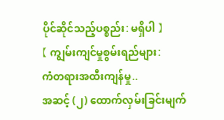ပိုင်ဆိုင်သည့်ပစ္စည်း: မရှိပါ 】
【 ကျွမ်းကျင်မှုစွမ်းရည်များ:
ကံတရားအထီးကျန်မှု..
အဆင့် (၂) ထောက်လှမ်းခြင်းမျက်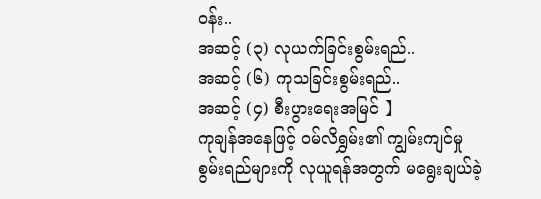ဝန်း..
အဆင့် (၃) လုယက်ခြင်းစွမ်းရည်..
အဆင့် (၆) ကုသခြင်းစွမ်းရည်..
အဆင့် (၄) စီးပွားရေးအမြင် 】
ကုချန်အနေဖြင့် ဝမ်လိရွှမ်း၏ ကျွမ်းကျင်မှုစွမ်းရည်များကို လုယူရန်အတွက် မရွေးချယ်ခဲ့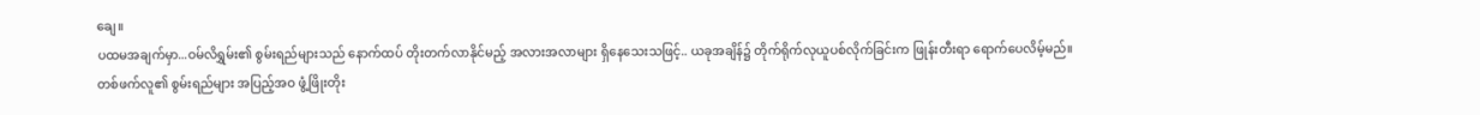ချေ။
ပထမအချက်မှာ...ဝမ်လိရွှမ်း၏ စွမ်းရည်များသည် နောက်ထပ် တိုးတက်လာနိုင်မည့် အလားအလာများ ရှိနေသေးသဖြင့်.. ယခုအချိန်၌ တိုက်ရိုက်လုယူပစ်လိုက်ခြင်းက ဖြုန်းတီးရာ ရောက်ပေလိမ့်မည်။
တစ်ဖက်လူ၏ စွမ်းရည်များ အပြည့်အဝ ဖွံ့ဖြိုးတိုး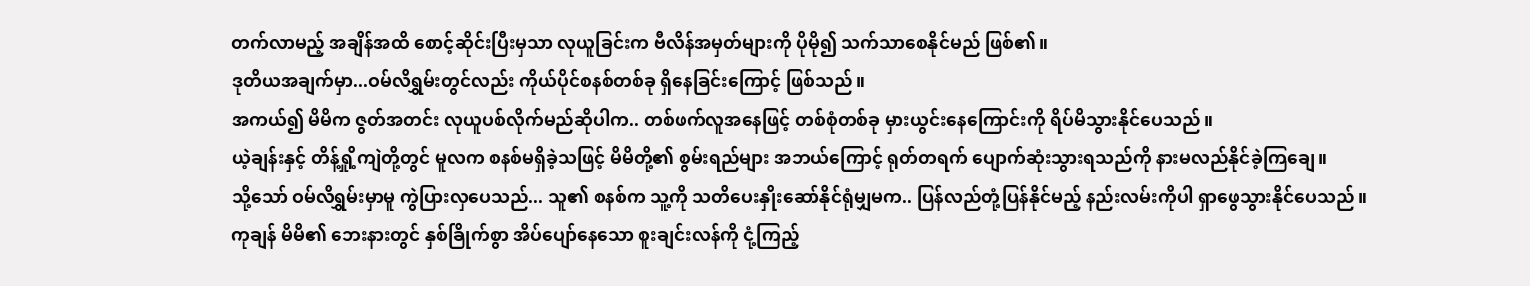တက်လာမည့် အချိန်အထိ စောင့်ဆိုင်းပြီးမှသာ လုယူခြင်းက ဗီလိန်အမှတ်များကို ပိုမို၍ သက်သာစေနိုင်မည် ဖြစ်၏။
ဒုတိယအချက်မှာ...ဝမ်လိရွှမ်းတွင်လည်း ကိုယ်ပိုင်စနစ်တစ်ခု ရှိနေခြင်းကြောင့် ဖြစ်သည်။
အကယ်၍ မိမိက ဇွတ်အတင်း လုယူပစ်လိုက်မည်ဆိုပါက.. တစ်ဖက်လူအနေဖြင့် တစ်စုံတစ်ခု မှားယွင်းနေကြောင်းကို ရိပ်မိသွားနိုင်ပေသည်။
ယဲ့ချန်းနှင့် တိန့်ရှို့ကျဲတို့တွင် မူလက စနစ်မရှိခဲ့သဖြင့် မိမိတို့၏ စွမ်းရည်များ အဘယ်ကြောင့် ရုတ်တရက် ပျောက်ဆုံးသွားရသည်ကို နားမလည်နိုင်ခဲ့ကြချေ။
သို့သော် ဝမ်လိရွှမ်းမှာမူ ကွဲပြားလှပေသည်... သူ၏ စနစ်က သူ့ကို သတိပေးနှိုးဆော်နိုင်ရုံမျှမက.. ပြန်လည်တုံ့ပြန်နိုင်မည့် နည်းလမ်းကိုပါ ရှာဖွေသွားနိုင်ပေသည်။
ကုချန် မိမိ၏ ဘေးနားတွင် နှစ်ခြိုက်စွာ အိပ်ပျော်နေသော စူးချင်းလန်ကို ငုံ့ကြည့်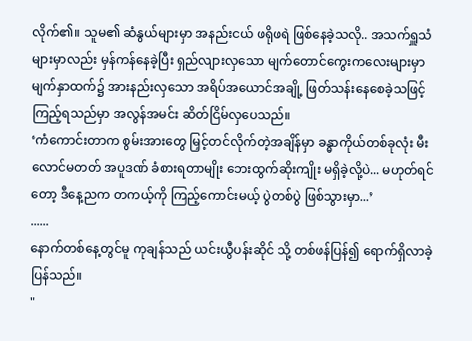လိုက်၏။ သူမ၏ ဆံနွယ်များမှာ အနည်းငယ် ဖရိုဖရဲ ဖြစ်နေခဲ့သလို.. အသက်ရှူသံများမှာလည်း မှန်ကန်နေခဲ့ပြီး ရှည်လျားလှသော မျက်တောင်ကွေးကလေးများမှာ မျက်နှာထက်၌ အားနည်းလှသော အရိပ်အယောင်အချို့ ဖြတ်သန်းနေစေခဲ့သဖြင့် ကြည့်ရသည်မှာ အလွန်အမင်း ဆိတ်ငြိမ်လှပေသည်။
‘ကံကောင်းတာက စွမ်းအားတွေ မြှင့်တင်လိုက်တဲ့အချိန်မှာ ခန္ဓာကိုယ်တစ်ခုလုံး မီးလောင်မတတ် အပူဒဏ် ခံစားရတာမျိုး ဘေးထွက်ဆိုးကျိုး မရှိခဲ့လို့ပဲ... မဟုတ်ရင်တော့ ဒီနေ့ညက တကယ့်ကို ကြည့်ကောင်းမယ့် ပွဲတစ်ပွဲ ဖြစ်သွားမှာ...’
......
နောက်တစ်နေ့တွင်မူ ကုချန်သည် ယင်းယွီပန်းဆိုင် သို့ တစ်ဖန်ပြန်၍ ရောက်ရှိလာခဲ့ပြန်သည်။
"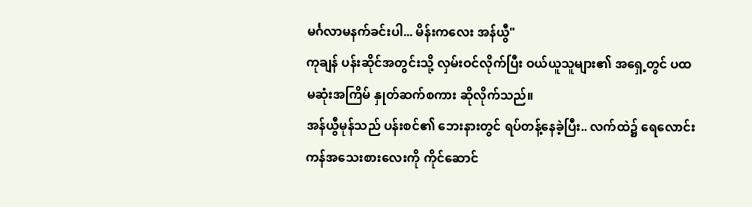မင်္ဂလာမနက်ခင်းပါ... မိန်းကလေး အန်ယွီ"
ကုချန် ပန်းဆိုင်အတွင်းသို့ လှမ်းဝင်လိုက်ပြီး ဝယ်ယူသူများ၏ အရှေ့တွင် ပထမဆုံးအကြိမ် နှုတ်ဆက်စကား ဆိုလိုက်သည်။
အန်ယွီမုန်သည် ပန်းစင်၏ ဘေးနားတွင် ရပ်တန့်နေခဲ့ပြီး.. လက်ထဲ၌ ရေလောင်းကန်အသေးစားလေးကို ကိုင်ဆောင်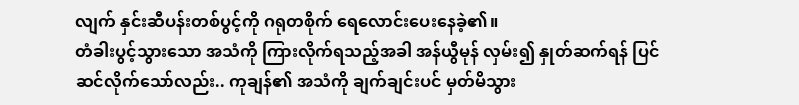လျက် နှင်းဆီပန်းတစ်ပွင့်ကို ဂရုတစိုက် ရေလောင်းပေးနေခဲ့၏။
တံခါးပွင့်သွားသော အသံကို ကြားလိုက်ရသည့်အခါ အန်ယွီမုန် လှမ်း၍ နှုတ်ဆက်ရန် ပြင်ဆင်လိုက်သော်လည်း.. ကုချန်၏ အသံကို ချက်ချင်းပင် မှတ်မိသွား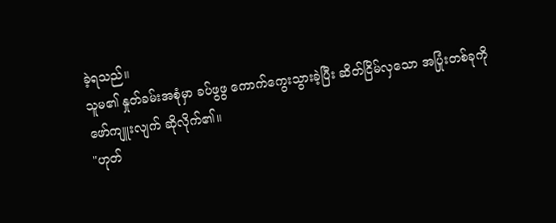ခဲ့ရသည်။
သူမ၏ နှုတ်ခမ်းအစုံမှာ ခပ်ဖွဖွ ကောက်ကွေးသွားခဲ့ပြီး ဆိတ်ငြိမ်လှသော အပြုံးတစ်ခုကို ဖော်ကျူးလျက် ဆိုလိုက်၏။
"ဟုတ်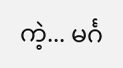ကဲ့... မင်္ဂ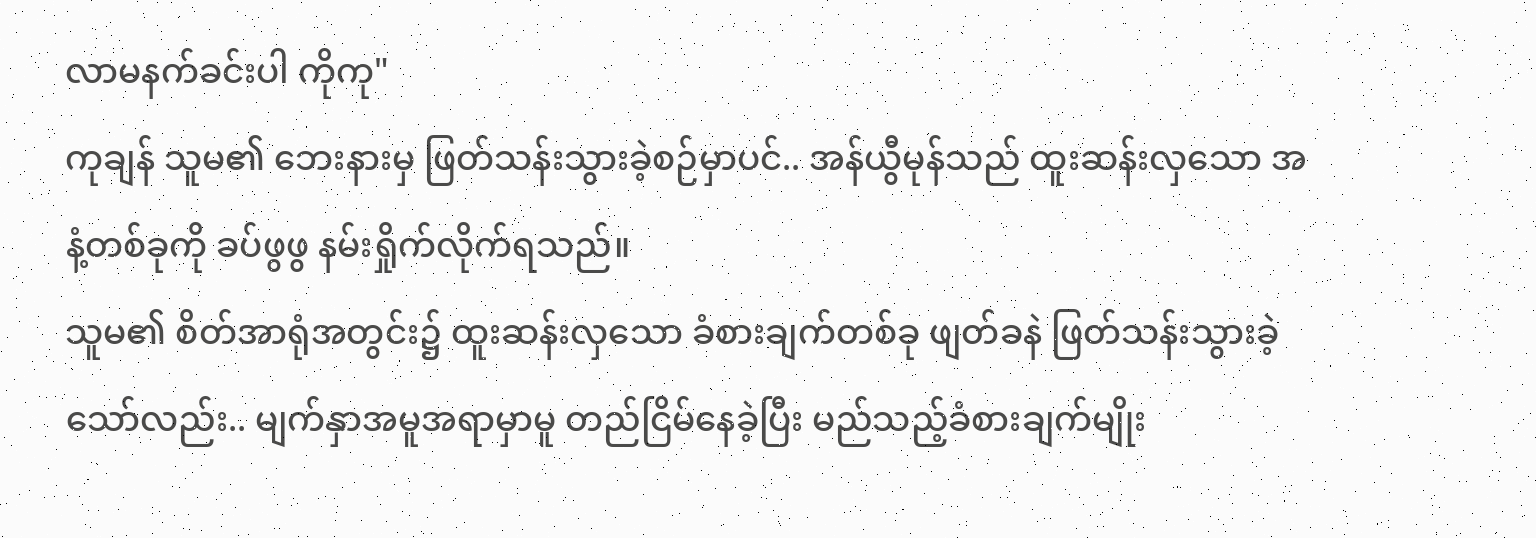လာမနက်ခင်းပါ ကိုကု"
ကုချန် သူမ၏ ဘေးနားမှ ဖြတ်သန်းသွားခဲ့စဉ်မှာပင်.. အန်ယွီမုန်သည် ထူးဆန်းလှသော အနံ့တစ်ခုကို ခပ်ဖွဖွ နမ်းရှိုက်လိုက်ရသည်။
သူမ၏ စိတ်အာရုံအတွင်း၌ ထူးဆန်းလှသော ခံစားချက်တစ်ခု ဖျတ်ခနဲ ဖြတ်သန်းသွားခဲ့သော်လည်း.. မျက်နှာအမူအရာမှာမူ တည်ငြိမ်နေခဲ့ပြီး မည်သည့်ခံစားချက်မျိုး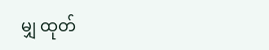မျှ ထုတ်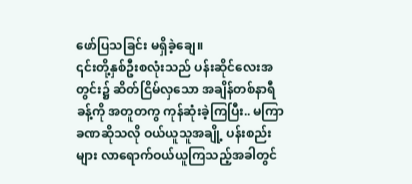ဖော်ပြသခြင်း မရှိခဲ့ချေ။
၎င်းတို့နှစ်ဦးစလုံးသည် ပန်းဆိုင်လေးအတွင်း၌ ဆိတ်ငြိမ်လှသော အချိန်တစ်နာရီခန့်ကို အတူတကွ ကုန်ဆုံးခဲ့ကြပြီး.. မကြာခဏဆိုသလို ဝယ်ယူသူအချို့ ပန်းစည်းများ လာရောက်ဝယ်ယူကြသည့်အခါတွင်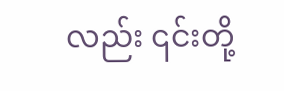လည်း ၎င်းတို့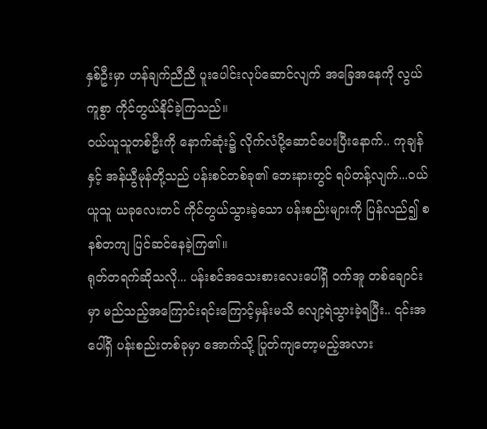နှစ်ဦးမှာ ဟန်ချက်ညီညီ ပူးပေါင်းလုပ်ဆောင်လျက် အခြေအနေကို လွယ်ကူစွာ ကိုင်တွယ်နိုင်ခဲ့ကြသည်။
ဝယ်ယူသူတစ်ဦးကို နောက်ဆုံး၌ လိုက်လံပို့ဆောင်ပေးပြီးနောက်.. ကုချန်နှင့် အန်ယွီမုန်တို့သည် ပန်းစင်တစ်ခု၏ ဘေးနားတွင် ရပ်တန့်လျက်...ဝယ်ယူသူ ယခုလေးတင် ကိုင်တွယ်သွားခဲ့သော ပန်းစည်းများကို ပြန်လည်၍ စနစ်တကျ ပြင်ဆင်နေခဲ့ကြ၏။
ရုတ်တရက်ဆိုသလို... ပန်းစင်အသေးစားလေးပေါ်ရှိ ဝက်အူ တစ်ချောင်းမှာ မည်သည့်အကြောင်းရင်းကြောင့်မှန်းမသိ လျော့ရဲသွားခဲ့ရပြီး.. ၎င်းအပေါ်ရှိ ပန်းစည်းတစ်ခုမှာ အောက်သို့ ပြုတ်ကျတော့မည့်အလား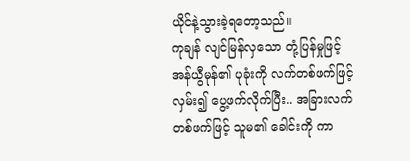ယိုင်နဲ့သွားခဲ့ရတော့သည်။
ကုချန် လျင်မြန်လှသော တုံ့ပြန်မှုဖြင့် အန်ယွီမုန်၏ ပုခုံးကို လက်တစ်ဖက်ဖြင့် လှမ်း၍ ပွေ့ဖက်လိုက်ပြီး.. အခြားလက်တစ်ဖက်ဖြင့် သူမ၏ ခေါင်းကို ကာ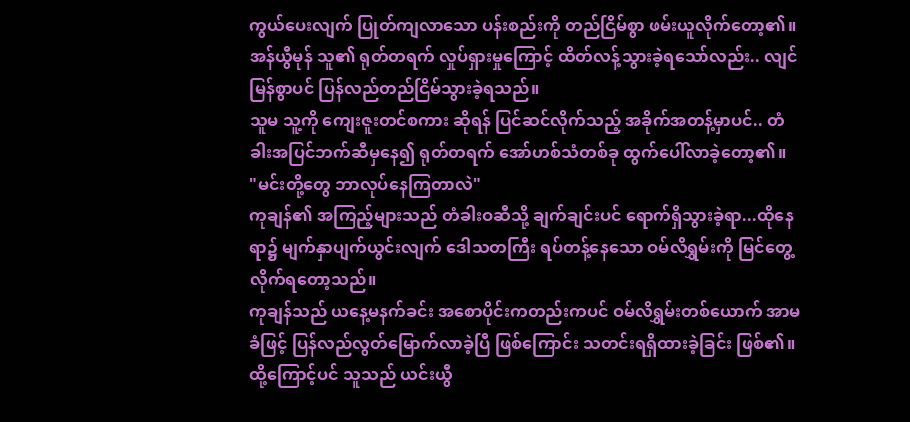ကွယ်ပေးလျက် ပြုတ်ကျလာသော ပန်းစည်းကို တည်ငြိမ်စွာ ဖမ်းယူလိုက်တော့၏။
အန်ယွီမုန် သူ၏ ရုတ်တရက် လှုပ်ရှားမှုကြောင့် ထိတ်လန့်သွားခဲ့ရသော်လည်း.. လျင်မြန်စွာပင် ပြန်လည်တည်ငြိမ်သွားခဲ့ရသည်။
သူမ သူ့ကို ကျေးဇူးတင်စကား ဆိုရန် ပြင်ဆင်လိုက်သည့် အခိုက်အတန့်မှာပင်.. တံခါးအပြင်ဘက်ဆီမှနေ၍ ရုတ်တရက် အော်ဟစ်သံတစ်ခု ထွက်ပေါ်လာခဲ့တော့၏။
"မင်းတို့တွေ ဘာလုပ်နေကြတာလဲ"
ကုချန်၏ အကြည့်များသည် တံခါးဝဆီသို့ ချက်ချင်းပင် ရောက်ရှိသွားခဲ့ရာ...ထိုနေရာ၌ မျက်နှာပျက်ယွင်းလျက် ဒေါသတကြီး ရပ်တန့်နေသော ဝမ်လိရွှမ်းကို မြင်တွေ့လိုက်ရတော့သည်။
ကုချန်သည် ယနေ့မနက်ခင်း အစောပိုင်းကတည်းကပင် ဝမ်လိရွှမ်းတစ်ယောက် အာမခံဖြင့် ပြန်လည်လွတ်မြောက်လာခဲ့ပြီ ဖြစ်ကြောင်း သတင်းရရှိထားခဲ့ခြင်း ဖြစ်၏။
ထို့ကြောင့်ပင် သူသည် ယင်းယွီ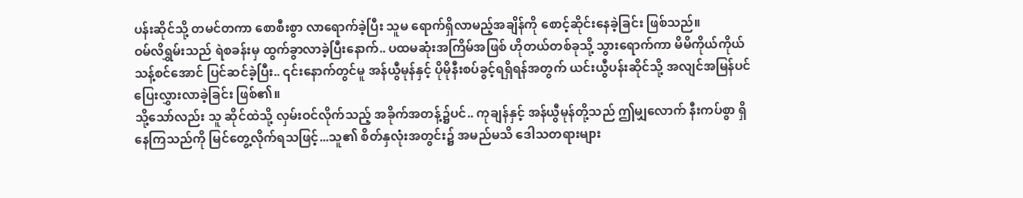ပန်းဆိုင်သို့ တမင်တကာ စောစီးစွာ လာရောက်ခဲ့ပြီး သူမ ရောက်ရှိလာမည့်အချိန်ကို စောင့်ဆိုင်းနေခဲ့ခြင်း ဖြစ်သည်။
ဝမ်လိရွှမ်းသည် ရဲစခန်းမှ ထွက်ခွာလာခဲ့ပြီးနောက်.. ပထမဆုံးအကြိမ်အဖြစ် ဟိုတယ်တစ်ခုသို့ သွားရောက်ကာ မိမိကိုယ်ကိုယ် သန့်စင်အောင် ပြင်ဆင်ခဲ့ပြီး.. ၎င်းနောက်တွင်မူ အန်ယွီမုန်နှင့် ပိုမိုနီးစပ်ခွင့်ရရှိရန်အတွက် ယင်းယွီပန်းဆိုင်သို့ အလျင်အမြန်ပင် ပြေးလွှားလာခဲ့ခြင်း ဖြစ်၏။
သို့သော်လည်း သူ ဆိုင်ထဲသို့ လှမ်းဝင်လိုက်သည့် အခိုက်အတန့်၌ပင်.. ကုချန်နှင့် အန်ယွီမုန်တို့သည် ဤမျှလောက် နီးကပ်စွာ ရှိနေကြသည်ကို မြင်တွေ့လိုက်ရသဖြင့်...သူ၏ စိတ်နှလုံးအတွင်း၌ အမည်မသိ ဒေါသတရားများ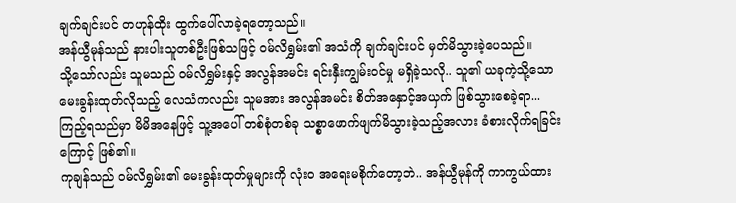ချက်ချင်းပင် တဟုန်ထိုး ထွက်ပေါ်လာခဲ့ရတော့သည်။
အန်ယွီမုန်သည် နားပါးသူတစ်ဦးဖြစ်သဖြင့် ဝမ်လိရွှမ်း၏ အသံကို ချက်ချင်းပင် မှတ်မိသွားခဲ့ပေသည်။
သို့သော်လည်း သူမသည် ဝမ်လိရွှမ်းနှင့် အလွန်အမင်း ရင်းနှီးကျွမ်းဝင်မှု မရှိခဲ့သလို.. သူ၏ ယခုကဲ့သို့သော မေးခွန်းထုတ်လိုသည့် လေသံကလည်း သူမအား အလွန်အမင်း စိတ်အနှောင့်အယှက် ဖြစ်သွားစေခဲ့ရာ...ကြည့်ရသည်မှာ မိမိအနေဖြင့် သူ့အပေါ် တစ်စုံတစ်ခု သစ္စာဖောက်ဖျက်မိသွားခဲ့သည့်အလား ခံစားလိုက်ရခြင်းကြောင့် ဖြစ်၏။
ကုချန်သည် ဝမ်လိရွှမ်း၏ မေးခွန်းထုတ်မှုများကို လုံးဝ အရေးမစိုက်တော့ဘဲ.. အန်ယွီမုန်ကို ကာကွယ်ထား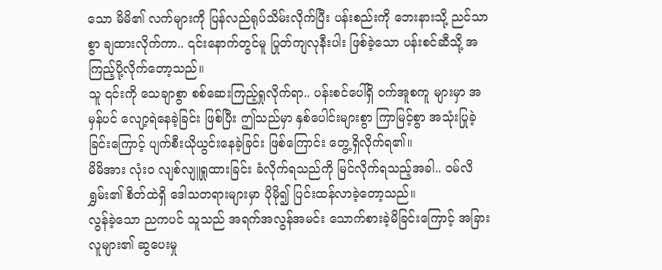သော မိမိ၏ လက်များကို ပြန်လည်ရုပ်သိမ်းလိုက်ပြီး ပန်းစည်းကို ဘေးနားသို့ ညင်သာစွာ ချထားလိုက်ကာ.. ၎င်းနောက်တွင်မူ ပြုတ်ကျလုနီးပါး ဖြစ်ခဲ့သော ပန်းစင်ဆီသို့ အကြည့်ပို့လိုက်တော့သည်။
သူ ၎င်းကို သေချာစွာ စစ်ဆေးကြည့်ရှုလိုက်ရာ.. ပန်းစင်ပေါ်ရှိ ဝက်အူစကူ များမှာ အမှန်ပင် လျော့ရဲနေခဲ့ခြင်း ဖြစ်ပြီး ဤသည်မှာ နှစ်ပေါင်းများစွာ ကြာမြင့်စွာ အသုံးပြုခဲ့ခြင်းကြောင့် ပျက်စီးယိုယွင်းနေခဲ့ခြင်း ဖြစ်ကြောင်း တွေ့ရှိလိုက်ရ၏။
မိမိအား လုံးဝ လျစ်လျူရှုထားခြင်း ခံလိုက်ရသည်ကို မြင်လိုက်ရသည့်အခါ.. ဝမ်လိရွှမ်း၏ စိတ်ထဲရှိ ဒေါသတရားများမှာ ပိုမို၍ ပြင်းထန်လာခဲ့တော့သည်။
လွန်ခဲ့သော ညကပင် သူသည် အရက်အလွန်အမင်း သောက်စားခဲ့မိခြင်းကြောင့် အခြားလူများ၏ ဆွပေးမှု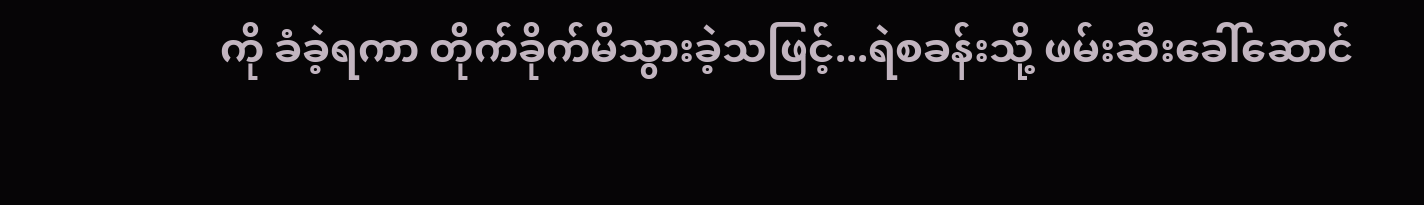ကို ခံခဲ့ရကာ တိုက်ခိုက်မိသွားခဲ့သဖြင့်...ရဲစခန်းသို့ ဖမ်းဆီးခေါ်ဆောင်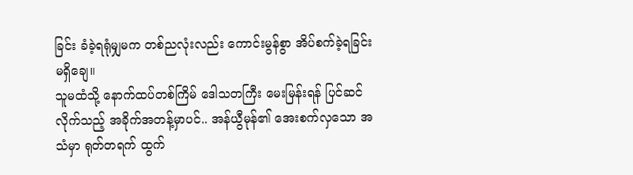ခြင်း ခံခဲ့ရရုံမျှမက တစ်ညလုံးလည်း ကောင်းမွန်စွာ အိပ်စက်ခဲ့ရခြင်း မရှိချေ။
သူမထံသို့ နောက်ထပ်တစ်ကြိမ် ဒေါသတကြီး မေးမြန်းရန် ပြင်ဆင်လိုက်သည့် အခိုက်အတန့်မှာပင်.. အန်ယွီမုန်၏ အေးစက်လှသော အသံမှာ ရုတ်တရက် ထွက်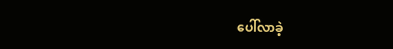ပေါ်လာခဲ့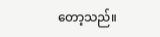တော့သည်။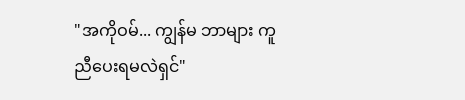"အကိုဝမ်... ကျွန်မ ဘာများ ကူညီပေးရမလဲရှင်"